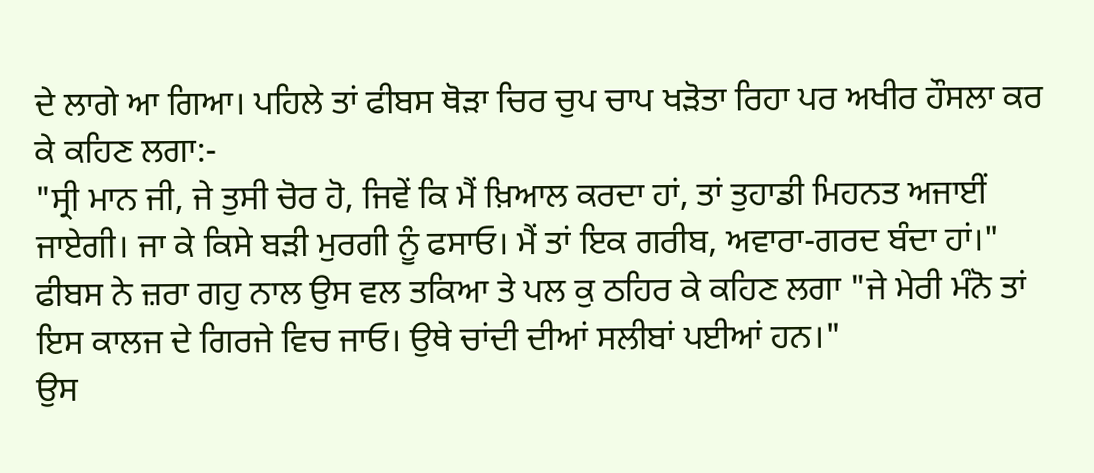ਦੇ ਲਾਗੇ ਆ ਗਿਆ। ਪਹਿਲੇ ਤਾਂ ਫੀਬਸ ਥੋੜਾ ਚਿਰ ਚੁਪ ਚਾਪ ਖੜੋਤਾ ਰਿਹਾ ਪਰ ਅਖੀਰ ਹੌਸਲਾ ਕਰ ਕੇ ਕਹਿਣ ਲਗਾ:-
"ਸ੍ਰੀ ਮਾਨ ਜੀ, ਜੇ ਤੁਸੀ ਚੋਰ ਹੋ, ਜਿਵੇਂ ਕਿ ਮੈਂ ਖ਼ਿਆਲ ਕਰਦਾ ਹਾਂ, ਤਾਂ ਤੁਹਾਡੀ ਮਿਹਨਤ ਅਜਾਈਂ ਜਾਏਗੀ। ਜਾ ਕੇ ਕਿਸੇ ਬੜੀ ਮੁਰਗੀ ਨੂੰ ਫਸਾਓ। ਮੈਂ ਤਾਂ ਇਕ ਗਰੀਬ, ਅਵਾਰਾ-ਗਰਦ ਬੰਦਾ ਹਾਂ।" ਫੀਬਸ ਨੇ ਜ਼ਰਾ ਗਹੁ ਨਾਲ ਉਸ ਵਲ ਤਕਿਆ ਤੇ ਪਲ ਕੁ ਠਹਿਰ ਕੇ ਕਹਿਣ ਲਗਾ "ਜੇ ਮੇਰੀ ਮੰਨੋ ਤਾਂ ਇਸ ਕਾਲਜ ਦੇ ਗਿਰਜੇ ਵਿਚ ਜਾਓ। ਉਥੇ ਚਾਂਦੀ ਦੀਆਂ ਸਲੀਬਾਂ ਪਈਆਂ ਹਨ।"
ਉਸ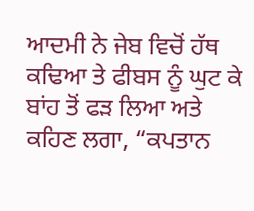ਆਦਮੀ ਨੇ ਜੇਬ ਵਿਚੋਂ ਹੱਥ ਕਢਿਆ ਤੇ ਫੀਬਸ ਨੂੰ ਘੁਟ ਕੇ ਬਾਂਹ ਤੋਂ ਫੜ ਲਿਆ ਅਤੇ ਕਹਿਣ ਲਗਾ, “ਕਪਤਾਨ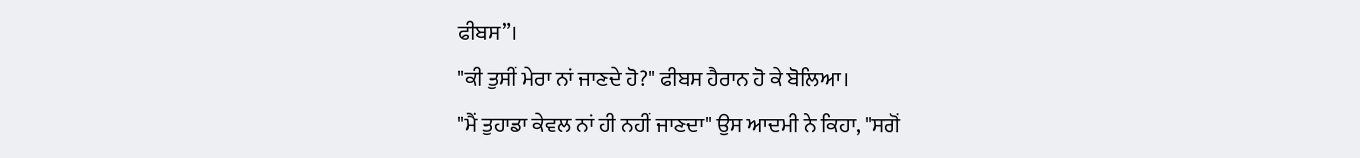ਫੀਬਸ”।
"ਕੀ ਤੁਸੀਂ ਮੇਰਾ ਨਾਂ ਜਾਣਦੇ ਹੋ?" ਫੀਬਸ ਹੈਰਾਨ ਹੋ ਕੇ ਬੋਲਿਆ।
"ਮੈਂ ਤੁਹਾਡਾ ਕੇਵਲ ਨਾਂ ਹੀ ਨਹੀਂ ਜਾਣਦਾ" ਉਸ ਆਦਮੀ ਨੇ ਕਿਹਾ, "ਸਗੋਂ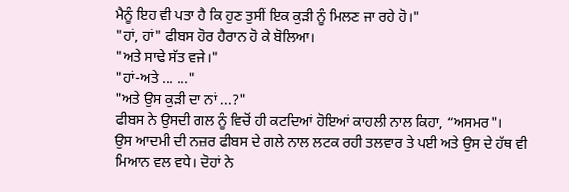ਮੈਨੂੰ ਇਹ ਵੀ ਪਤਾ ਹੈ ਕਿ ਹੁਣ ਤੁਸੀਂ ਇਕ ਕੁੜੀ ਨੂੰ ਮਿਲਣ ਜਾ ਰਹੇ ਹੋ।"
"ਹਾਂ, ਹਾਂ" ਫੀਬਸ ਹੋਰ ਹੈਰਾਨ ਹੋ ਕੇ ਬੋਲਿਆ।
"ਅਤੇ ਸਾਢੇ ਸੱਤ ਵਜੇ।"
"ਹਾਂ-ਅਤੇ ... ..."
"ਅਤੇ ਉਸ ਕੁੜੀ ਦਾ ਨਾਂ ...?"
ਫੀਬਸ ਨੇ ਉਸਦੀ ਗਲ ਨੂੰ ਵਿਚੋਂ ਹੀ ਕਟਦਿਆਂ ਹੋਇਆਂ ਕਾਹਲੀ ਨਾਲ ਕਿਹਾ, “ਅਸਮਰ"।
ਉਸ ਆਦਮੀ ਦੀ ਨਜ਼ਰ ਫੀਬਸ ਦੇ ਗਲੇ ਨਾਲ ਲਟਕ ਰਹੀ ਤਲਵਾਰ ਤੇ ਪਈ ਅਤੇ ਉਸ ਦੇ ਹੱਥ ਵੀ ਮਿਆਨ ਵਲ ਵਧੇ। ਦੋਹਾਂ ਨੇ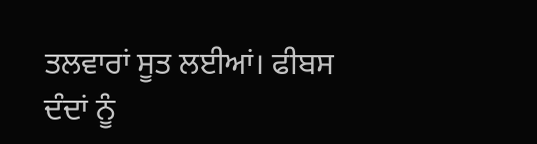ਤਲਵਾਰਾਂ ਸੂਤ ਲਈਆਂ। ਫੀਬਸ ਦੰਦਾਂ ਨੂੰ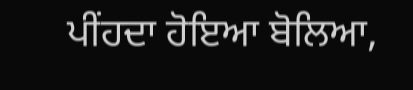ਪੀਂਹਦਾ ਹੋਇਆ ਬੋਲਿਆ,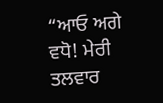“ਆਓ ਅਗੇ ਵਧੋ! ਮੇਰੀ ਤਲਵਾਰ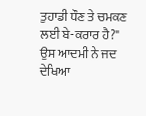ਤੁਹਾਡੀ ਧੌਣ ਤੇ ਚਮਕਣ ਲਈ ਬੇ-ਕਰਾਰ ਹੈ?" ਉਸ ਆਦਮੀ ਨੇ ਜਦ ਦੇਖਿਆ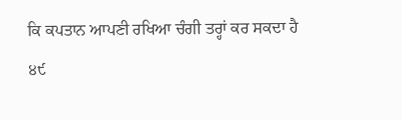ਕਿ ਕਪਤਾਨ ਆਪਣੀ ਰਖਿਆ ਚੰਗੀ ਤਰ੍ਹਾਂ ਕਰ ਸਕਦਾ ਹੈ
੪੯